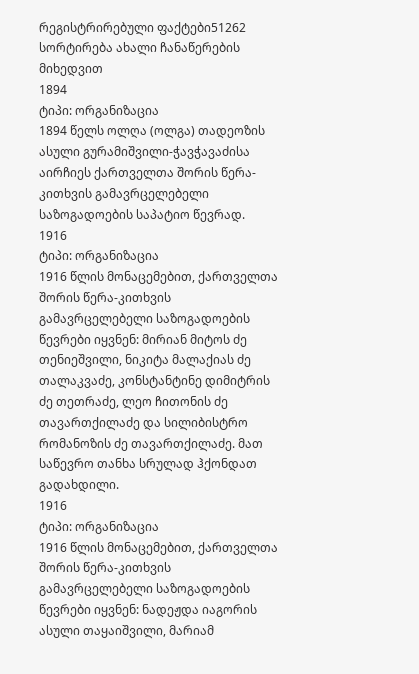რეგისტრირებული ფაქტები51262
სორტირება ახალი ჩანაწერების მიხედვით
1894
ტიპი: ორგანიზაცია
1894 წელს ოლღა (ოლგა) თადეოზის ასული გურამიშვილი-ჭავჭავაძისა აირჩიეს ქართველთა შორის წერა-კითხვის გამავრცელებელი საზოგადოების საპატიო წევრად.
1916
ტიპი: ორგანიზაცია
1916 წლის მონაცემებით, ქართველთა შორის წერა-კითხვის გამავრცელებელი საზოგადოების წევრები იყვნენ: მირიან მიტოს ძე თენიეშვილი, ნიკიტა მალაქიას ძე თალაკვაძე, კონსტანტინე დიმიტრის ძე თეთრაძე, ლეო ჩითონის ძე თავართქილაძე და სილიბისტრო რომანოზის ძე თავართქილაძე. მათ საწევრო თანხა სრულად ჰქონდათ გადახდილი.
1916
ტიპი: ორგანიზაცია
1916 წლის მონაცემებით, ქართველთა შორის წერა-კითხვის გამავრცელებელი საზოგადოების წევრები იყვნენ: ნადეჟდა იაგორის ასული თაყაიშვილი, მარიამ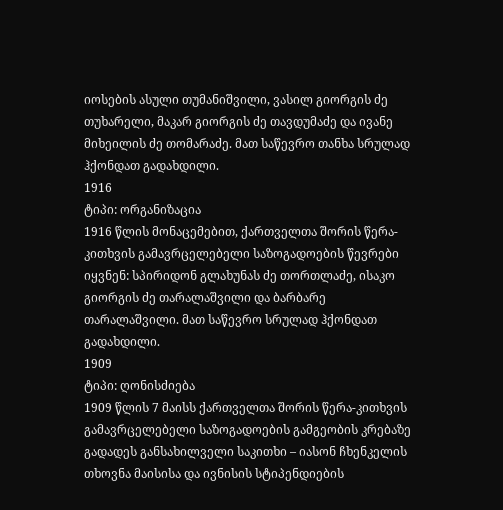იოსების ასული თუმანიშვილი, ვასილ გიორგის ძე თუხარელი, მაკარ გიორგის ძე თავდუმაძე და ივანე მიხეილის ძე თომარაძე. მათ საწევრო თანხა სრულად ჰქონდათ გადახდილი.
1916
ტიპი: ორგანიზაცია
1916 წლის მონაცემებით, ქართველთა შორის წერა-კითხვის გამავრცელებელი საზოგადოების წევრები იყვნენ: სპირიდონ გლახუნას ძე თორთლაძე, ისაკო გიორგის ძე თარალაშვილი და ბარბარე თარალაშვილი. მათ საწევრო სრულად ჰქონდათ გადახდილი.
1909
ტიპი: ღონისძიება
1909 წლის 7 მაისს ქართველთა შორის წერა-კითხვის გამავრცელებელი საზოგადოების გამგეობის კრებაზე გადადეს განსახილველი საკითხი – იასონ ჩხენკელის თხოვნა მაისისა და ივნისის სტიპენდიების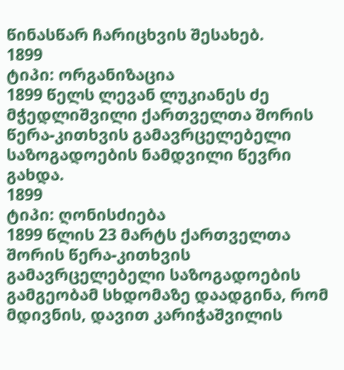წინასწარ ჩარიცხვის შესახებ.
1899
ტიპი: ორგანიზაცია
1899 წელს ლევან ლუკიანეს ძე მჭედლიშვილი ქართველთა შორის წერა-კითხვის გამავრცელებელი საზოგადოების ნამდვილი წევრი გახდა.
1899
ტიპი: ღონისძიება
1899 წლის 23 მარტს ქართველთა შორის წერა-კითხვის გამავრცელებელი საზოგადოების გამგეობამ სხდომაზე დაადგინა, რომ მდივნის, დავით კარიჭაშვილის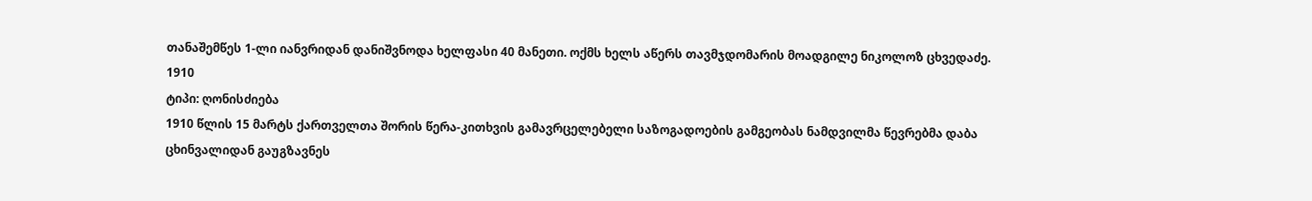თანაშემწეს 1-ლი იანვრიდან დანიშვნოდა ხელფასი 40 მანეთი. ოქმს ხელს აწერს თავმჯდომარის მოადგილე ნიკოლოზ ცხვედაძე.
1910
ტიპი: ღონისძიება
1910 წლის 15 მარტს ქართველთა შორის წერა-კითხვის გამავრცელებელი საზოგადოების გამგეობას ნამდვილმა წევრებმა დაბა ცხინვალიდან გაუგზავნეს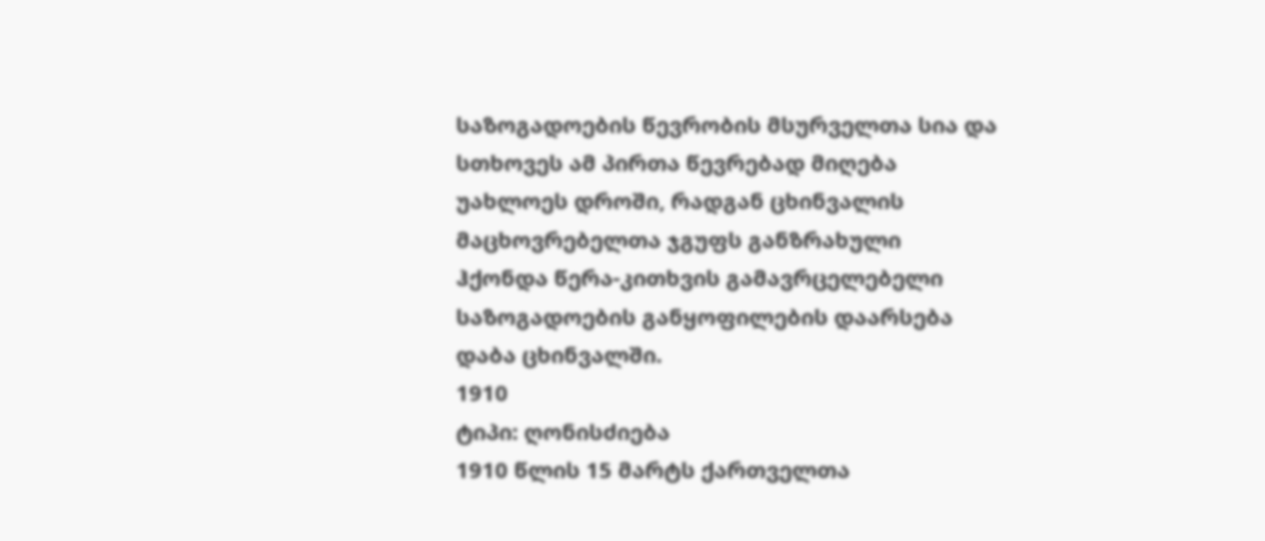საზოგადოების წევრობის მსურველთა სია და სთხოვეს ამ პირთა წევრებად მიღება უახლოეს დროში, რადგან ცხინვალის მაცხოვრებელთა ჯგუფს განზრახული ჰქონდა წერა-კითხვის გამავრცელებელი საზოგადოების განყოფილების დაარსება დაბა ცხინვალში.
1910
ტიპი: ღონისძიება
1910 წლის 15 მარტს ქართველთა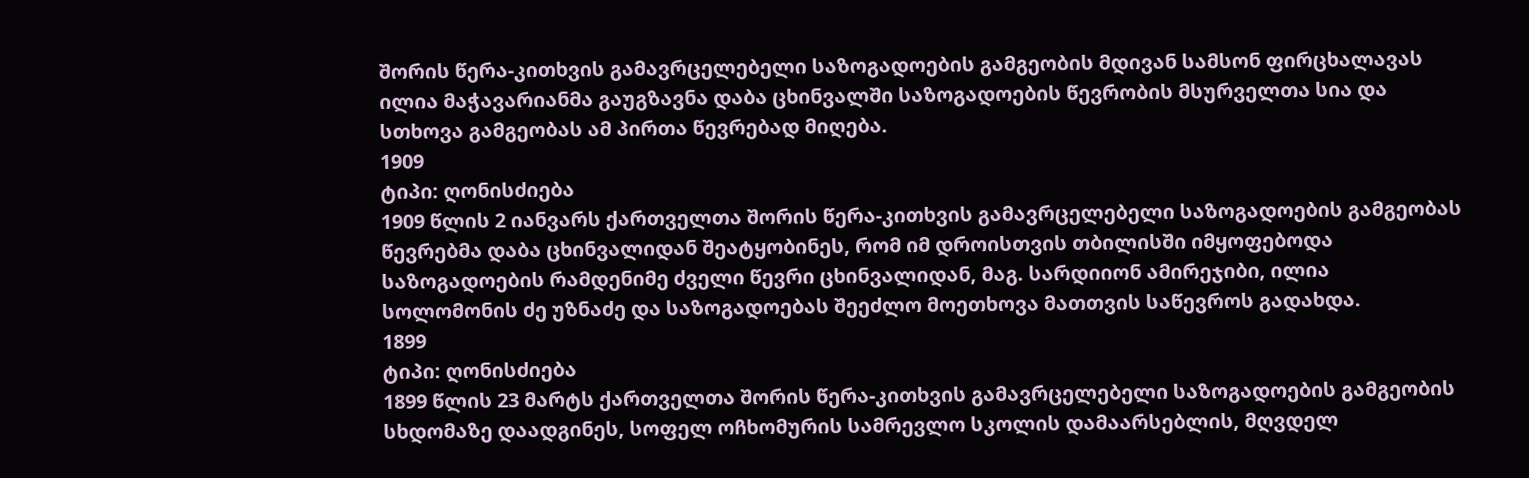შორის წერა-კითხვის გამავრცელებელი საზოგადოების გამგეობის მდივან სამსონ ფირცხალავას ილია მაჭავარიანმა გაუგზავნა დაბა ცხინვალში საზოგადოების წევრობის მსურველთა სია და სთხოვა გამგეობას ამ პირთა წევრებად მიღება.
1909
ტიპი: ღონისძიება
1909 წლის 2 იანვარს ქართველთა შორის წერა-კითხვის გამავრცელებელი საზოგადოების გამგეობას წევრებმა დაბა ცხინვალიდან შეატყობინეს, რომ იმ დროისთვის თბილისში იმყოფებოდა საზოგადოების რამდენიმე ძველი წევრი ცხინვალიდან, მაგ. სარდიიონ ამირეჯიბი, ილია სოლომონის ძე უზნაძე და საზოგადოებას შეეძლო მოეთხოვა მათთვის საწევროს გადახდა.
1899
ტიპი: ღონისძიება
1899 წლის 23 მარტს ქართველთა შორის წერა-კითხვის გამავრცელებელი საზოგადოების გამგეობის სხდომაზე დაადგინეს, სოფელ ოჩხომურის სამრევლო სკოლის დამაარსებლის, მღვდელ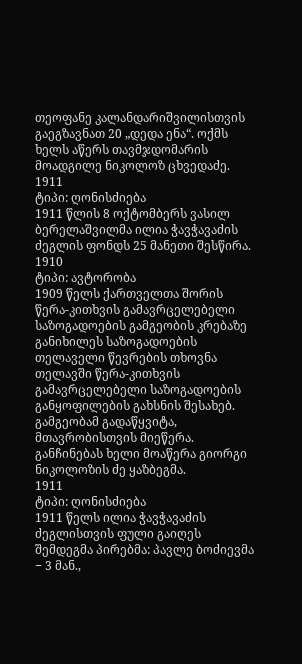თეოფანე კალანდარიშვილისთვის გაეგზავნათ 20 „დედა ენა“. ოქმს ხელს აწერს თავმჯდომარის მოადგილე ნიკოლოზ ცხვედაძე.
1911
ტიპი: ღონისძიება
1911 წლის 8 ოქტომბერს ვასილ ბერელაშვილმა ილია ჭავჭავაძის ძეგლის ფონდს 25 მანეთი შესწირა.
1910
ტიპი: ავტორობა
1909 წელს ქართველთა შორის წერა-კითხვის გამავრცელებელი საზოგადოების გამგეობის კრებაზე განიხილეს საზოგადოების თელაველი წევრების თხოვნა თელავში წერა-კითხვის გამავრცელებელი საზოგადოების განყოფილების გახსნის შესახებ. გამგეობამ გადაწყვიტა, მთავრობისთვის მიეწერა. განჩინებას ხელი მოაწერა გიორგი ნიკოლოზის ძე ყაზბეგმა.
1911
ტიპი: ღონისძიება
1911 წელს ილია ჭავჭავაძის ძეგლისთვის ფული გაიღეს შემდეგმა პირებმა: პავლე ბოძიევმა − 3 მან.,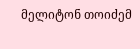მელიტონ თოიძემ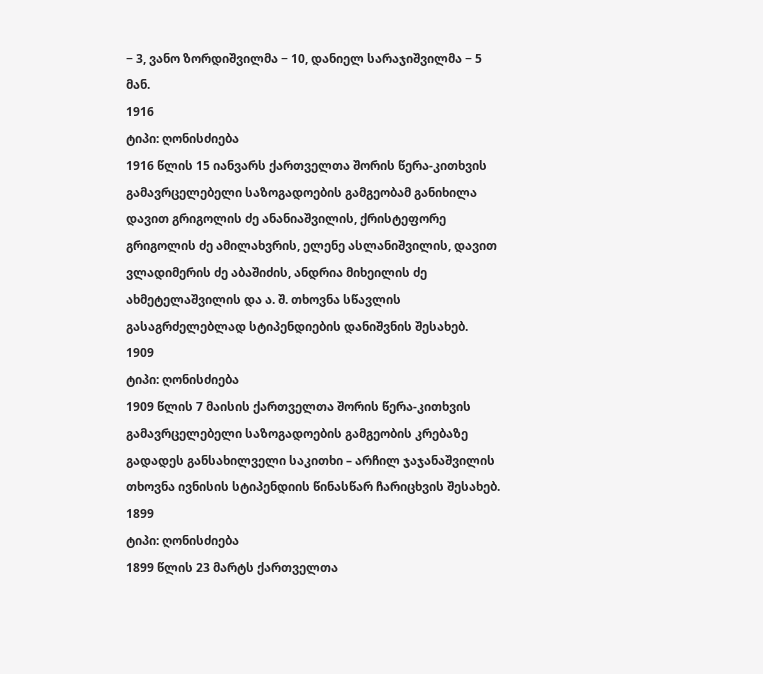− 3, ვანო ზორდიშვილმა − 10, დანიელ სარაჯიშვილმა − 5 მან.
1916
ტიპი: ღონისძიება
1916 წლის 15 იანვარს ქართველთა შორის წერა-კითხვის გამავრცელებელი საზოგადოების გამგეობამ განიხილა დავით გრიგოლის ძე ანანიაშვილის, ქრისტეფორე გრიგოლის ძე ამილახვრის, ელენე ასლანიშვილის, დავით ვლადიმერის ძე აბაშიძის, ანდრია მიხეილის ძე ახმეტელაშვილის და ა. შ. თხოვნა სწავლის გასაგრძელებლად სტიპენდიების დანიშვნის შესახებ.
1909
ტიპი: ღონისძიება
1909 წლის 7 მაისის ქართველთა შორის წერა-კითხვის გამავრცელებელი საზოგადოების გამგეობის კრებაზე გადადეს განსახილველი საკითხი – არჩილ ჯაჯანაშვილის თხოვნა ივნისის სტიპენდიის წინასწარ ჩარიცხვის შესახებ.
1899
ტიპი: ღონისძიება
1899 წლის 23 მარტს ქართველთა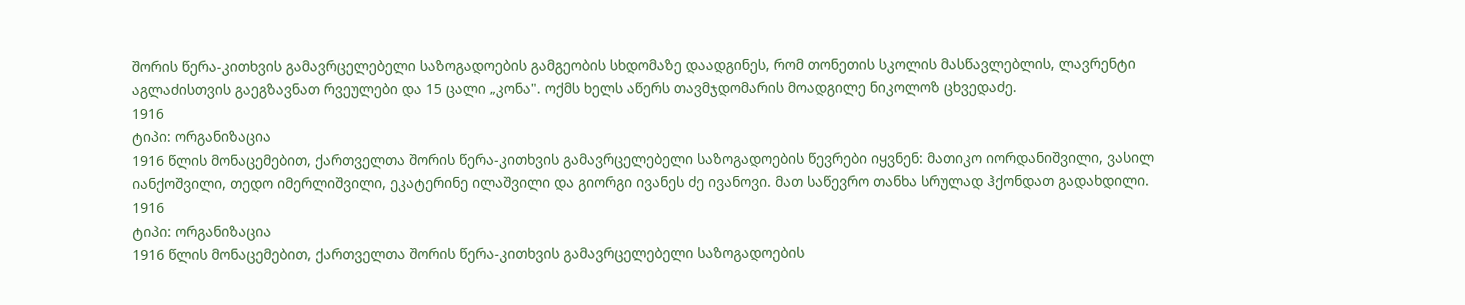შორის წერა-კითხვის გამავრცელებელი საზოგადოების გამგეობის სხდომაზე დაადგინეს, რომ თონეთის სკოლის მასწავლებლის, ლავრენტი აგლაძისთვის გაეგზავნათ რვეულები და 15 ცალი „კონა". ოქმს ხელს აწერს თავმჯდომარის მოადგილე ნიკოლოზ ცხვედაძე.
1916
ტიპი: ორგანიზაცია
1916 წლის მონაცემებით, ქართველთა შორის წერა-კითხვის გამავრცელებელი საზოგადოების წევრები იყვნენ: მათიკო იორდანიშვილი, ვასილ იანქოშვილი, თედო იმერლიშვილი, ეკატერინე ილაშვილი და გიორგი ივანეს ძე ივანოვი. მათ საწევრო თანხა სრულად ჰქონდათ გადახდილი.
1916
ტიპი: ორგანიზაცია
1916 წლის მონაცემებით, ქართველთა შორის წერა-კითხვის გამავრცელებელი საზოგადოების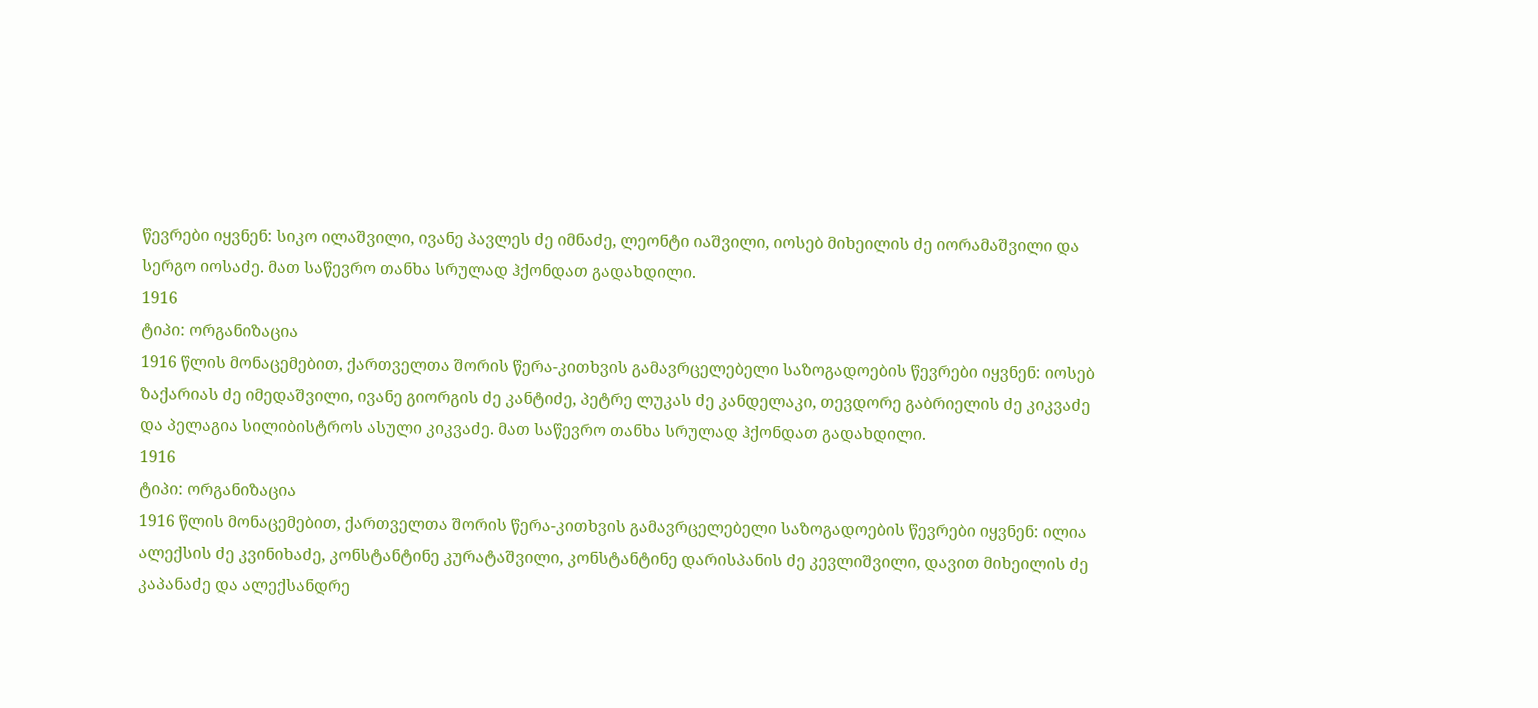წევრები იყვნენ: სიკო ილაშვილი, ივანე პავლეს ძე იმნაძე, ლეონტი იაშვილი, იოსებ მიხეილის ძე იორამაშვილი და სერგო იოსაძე. მათ საწევრო თანხა სრულად ჰქონდათ გადახდილი.
1916
ტიპი: ორგანიზაცია
1916 წლის მონაცემებით, ქართველთა შორის წერა-კითხვის გამავრცელებელი საზოგადოების წევრები იყვნენ: იოსებ ზაქარიას ძე იმედაშვილი, ივანე გიორგის ძე კანტიძე, პეტრე ლუკას ძე კანდელაკი, თევდორე გაბრიელის ძე კიკვაძე და პელაგია სილიბისტროს ასული კიკვაძე. მათ საწევრო თანხა სრულად ჰქონდათ გადახდილი.
1916
ტიპი: ორგანიზაცია
1916 წლის მონაცემებით, ქართველთა შორის წერა-კითხვის გამავრცელებელი საზოგადოების წევრები იყვნენ: ილია ალექსის ძე კვინიხაძე, კონსტანტინე კურატაშვილი, კონსტანტინე დარისპანის ძე კევლიშვილი, დავით მიხეილის ძე კაპანაძე და ალექსანდრე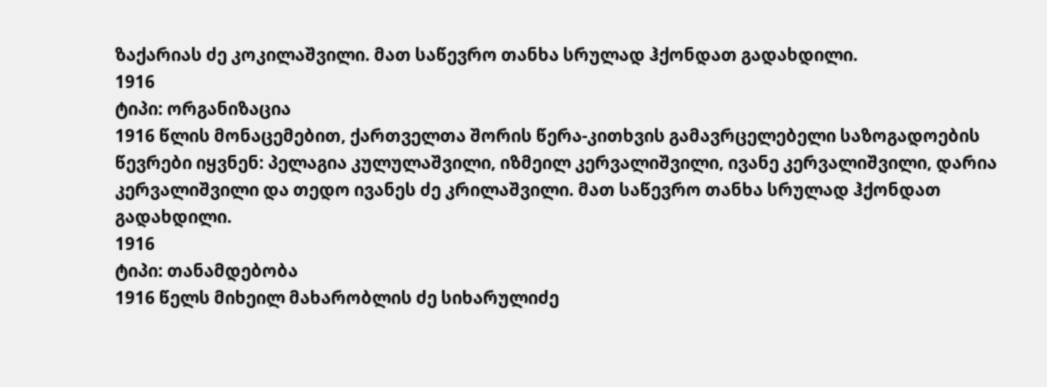ზაქარიას ძე კოკილაშვილი. მათ საწევრო თანხა სრულად ჰქონდათ გადახდილი.
1916
ტიპი: ორგანიზაცია
1916 წლის მონაცემებით, ქართველთა შორის წერა-კითხვის გამავრცელებელი საზოგადოების წევრები იყვნენ: პელაგია კულულაშვილი, იზმეილ კერვალიშვილი, ივანე კერვალიშვილი, დარია კერვალიშვილი და თედო ივანეს ძე კრილაშვილი. მათ საწევრო თანხა სრულად ჰქონდათ გადახდილი.
1916
ტიპი: თანამდებობა
1916 წელს მიხეილ მახარობლის ძე სიხარულიძე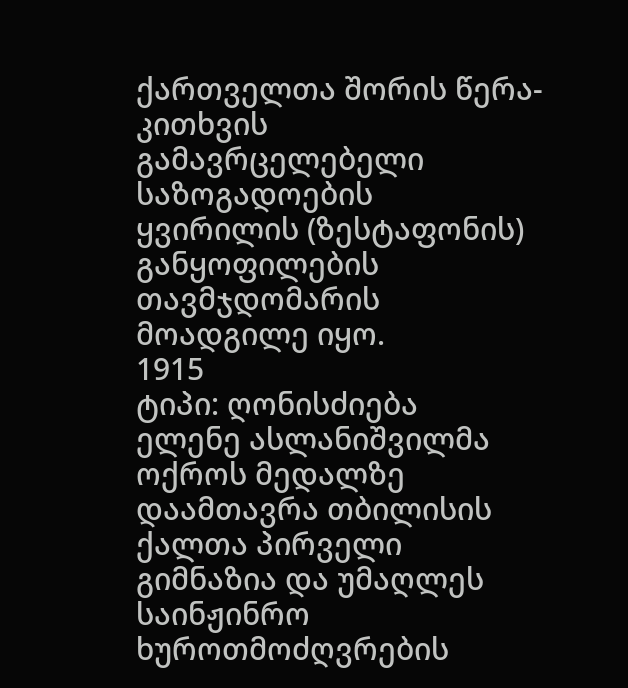ქართველთა შორის წერა-კითხვის გამავრცელებელი საზოგადოების ყვირილის (ზესტაფონის) განყოფილების თავმჯდომარის მოადგილე იყო.
1915
ტიპი: ღონისძიება
ელენე ასლანიშვილმა ოქროს მედალზე დაამთავრა თბილისის ქალთა პირველი გიმნაზია და უმაღლეს საინჟინრო ხუროთმოძღვრების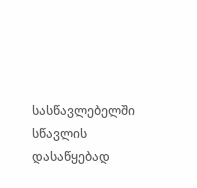სასწავლებელში სწავლის დასაწყებად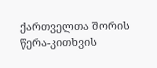ქართველთა შორის წერა-კითხვის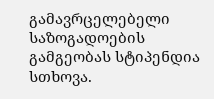გამავრცელებელი საზოგადოების გამგეობას სტიპენდია სთხოვა.